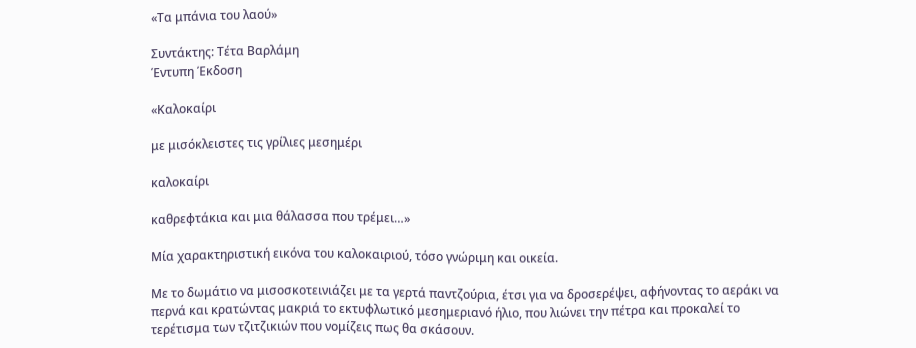«Τα μπάνια του λαού»

Συντάκτης: Τέτα Βαρλάμη
Έντυπη Έκδοση

«Καλοκαίρι

με μισόκλειστες τις γρίλιες μεσημέρι

καλοκαίρι

καθρεφτάκια και μια θάλασσα που τρέμει…»

Μία χαρακτηριστική εικόνα του καλοκαιριού, τόσο γνώριμη και οικεία.

Με το δωμάτιο να μισοσκοτεινιάζει με τα γερτά παντζούρια, έτσι για να δροσερέψει, αφήνοντας το αεράκι να περνά και κρατώντας μακριά το εκτυφλωτικό μεσημεριανό ήλιο, που λιώνει την πέτρα και προκαλεί το τερέτισμα των τζιτζικιών που νομίζεις πως θα σκάσουν.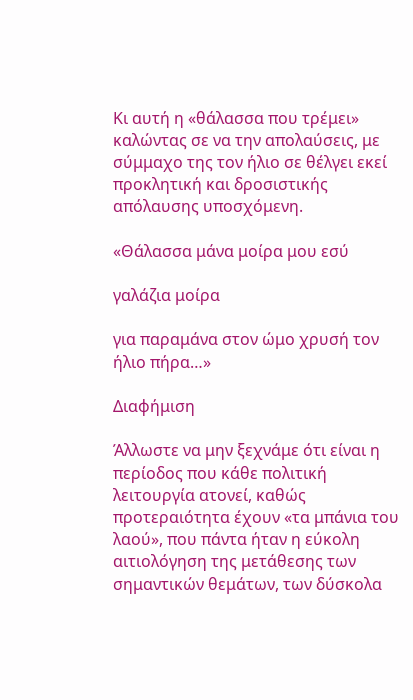Κι αυτή η «θάλασσα που τρέμει» καλώντας σε να την απολαύσεις, με σύμμαχο της τον ήλιο σε θέλγει εκεί προκλητική και δροσιστικής απόλαυσης υποσχόμενη.

«Θάλασσα μάνα μοίρα μου εσύ

γαλάζια μοίρα

για παραμάνα στον ώμο χρυσή τον ήλιο πήρα…»

Διαφήμιση

Άλλωστε να μην ξεχνάμε ότι είναι η περίοδος που κάθε πολιτική λειτουργία ατονεί, καθώς προτεραιότητα έχουν «τα μπάνια του λαού», που πάντα ήταν η εύκολη αιτιολόγηση της μετάθεσης των σημαντικών θεμάτων, των δύσκολα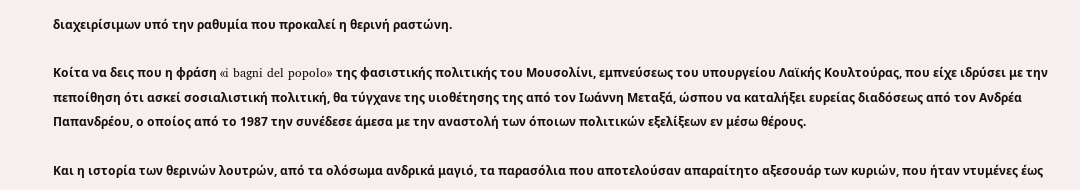διαχειρίσιμων υπό την ραθυμία που προκαλεί η θερινή ραστώνη.

Κοίτα να δεις που η φράση «i bagni del popolo» της φασιστικής πολιτικής του Μουσολίνι, εμπνεύσεως του υπουργείου Λαϊκής Κουλτούρας, που είχε ιδρύσει με την πεποίθηση ότι ασκεί σοσιαλιστική πολιτική, θα τύγχανε της υιοθέτησης της από τον Ιωάννη Μεταξά, ώσπου να καταλήξει ευρείας διαδόσεως από τον Ανδρέα Παπανδρέου, ο οποίος από το 1987 την συνέδεσε άμεσα με την αναστολή των όποιων πολιτικών εξελίξεων εν μέσω θέρους.

Και η ιστορία των θερινών λουτρών, από τα ολόσωμα ανδρικά μαγιό, τα παρασόλια που αποτελούσαν απαραίτητο αξεσουάρ των κυριών, που ήταν ντυμένες έως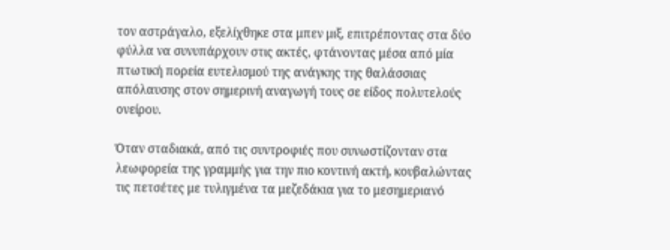τον αστράγαλο, εξελίχθηκε στα μπεν μιξ, επιτρέποντας στα δύο φύλλα να συνυπάρχουν στις ακτές, φτάνοντας μέσα από μία πτωτική πορεία ευτελισμού της ανάγκης της θαλάσσιας απόλαυσης στον σημερινή αναγωγή τους σε είδος πολυτελούς ονείρου.

Όταν σταδιακά, από τις συντροφιές που συνωστίζονταν στα λεωφορεία της γραμμής για την πιο κοντινή ακτή, κουβαλώντας τις πετσέτες με τυλιγμένα τα μεζεδάκια για το μεσημεριανό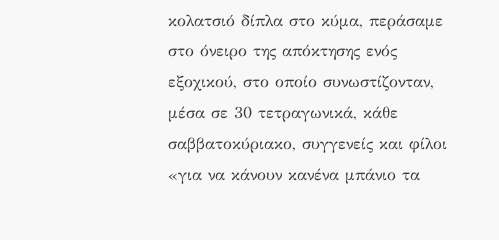κολατσιό δίπλα στο κύμα, περάσαμε στο όνειρο της απόκτησης ενός εξοχικού, στο οποίο συνωστίζονταν, μέσα σε 30 τετραγωνικά, κάθε σαββατοκύριακο, συγγενείς και φίλοι «για να κάνουν κανένα μπάνιο τα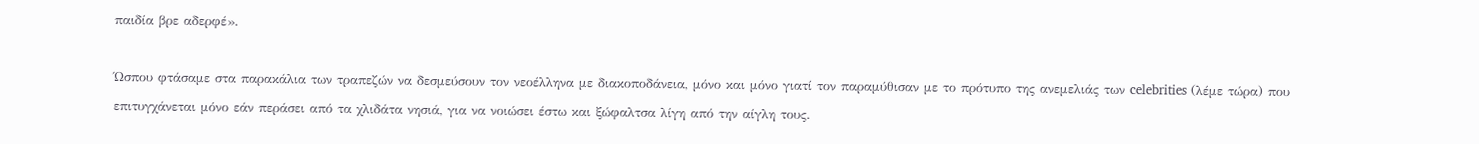παιδία βρε αδερφέ».

Ώσπου φτάσαμε στα παρακάλια των τραπεζών να δεσμεύσουν τον νεοέλληνα με διακοποδάνεια, μόνο και μόνο γιατί τον παραμύθισαν με το πρότυπο της ανεμελιάς των celebrities (λέμε τώρα) που επιτυγχάνεται μόνο εάν περάσει από τα χλιδάτα νησιά, για να νοιώσει έστω και ξώφαλτσα λίγη από την αίγλη τους.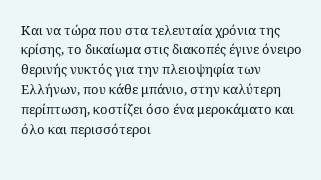Και να τώρα που στα τελευταία χρόνια της κρίσης, το δικαίωμα στις διακοπές έγινε όνειρο θερινής νυκτός για την πλειοψηφία των Ελλήνων, που κάθε μπάνιο, στην καλύτερη περίπτωση, κοστίζει όσο ένα μεροκάματο και όλο και περισσότεροι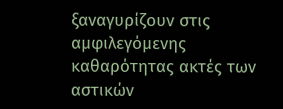ξαναγυρίζουν στις αμφιλεγόμενης καθαρότητας ακτές των αστικών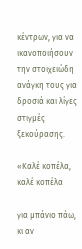κέντρων, για να ικανοποιήσουν την στοιχειώδη ανάγκη τους για δροσιά και λίγες στιγμές ξεκούρασης.

«Καλέ κοπέλα, καλέ κοπέλα

για μπάνιο πάω, κι αν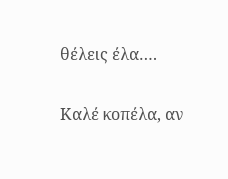θέλεις έλα….

Καλέ κοπέλα, αν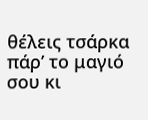θέλεις τσάρκα
πάρ’ το μαγιό σου κι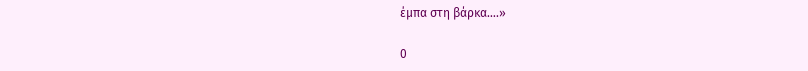έμπα στη βάρκα….»

0